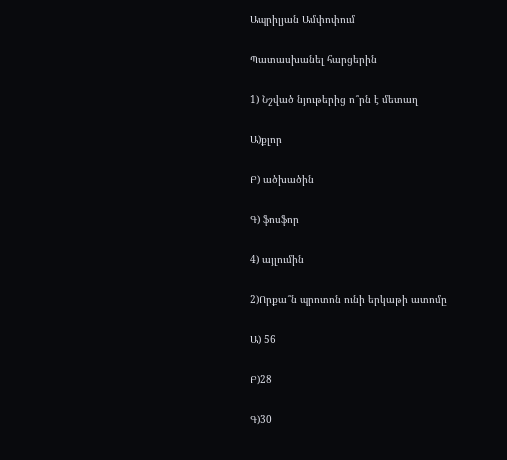Ապրիլյան Ամփոփում

Պատասխանել հարցերին

1) Նշված նյութերից ո՞րն է մետաղ

Ա)քլոր

Բ) ածխածին

Գ) ֆոսֆոր

4) այլումին

2)Որքա՞ն պրոտոն ունի երկաթի ատոմը

Ա) 56

Բ)28

Գ)30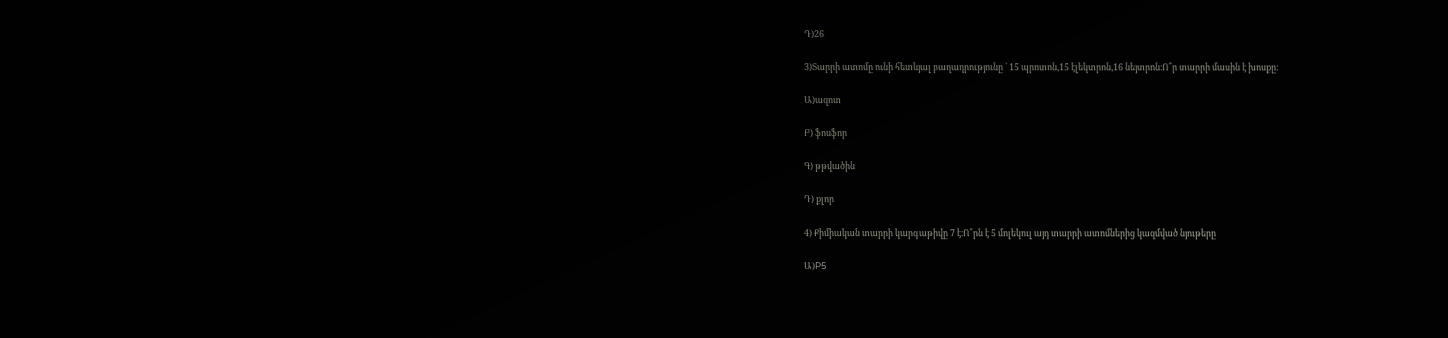Դ)26

3)Տարրի ատոմը ունի հետևյալ բաղադրությունը ` 15 պրոտոն,15 էլեկտրոն,16 նեյտրոն։Ո՞ր տարրի մասին է խոսքը։

Ա)ազոտ

Բ) ֆոսֆոր

Գ) թթվածին

Դ) քլոր

4) Քիմիական տարրի կարգաթիվը 7 է։Ո՞րն է 5 մոլեկուլ այդ տարրի ատոմներից կազմված նյութերը

Ա)P5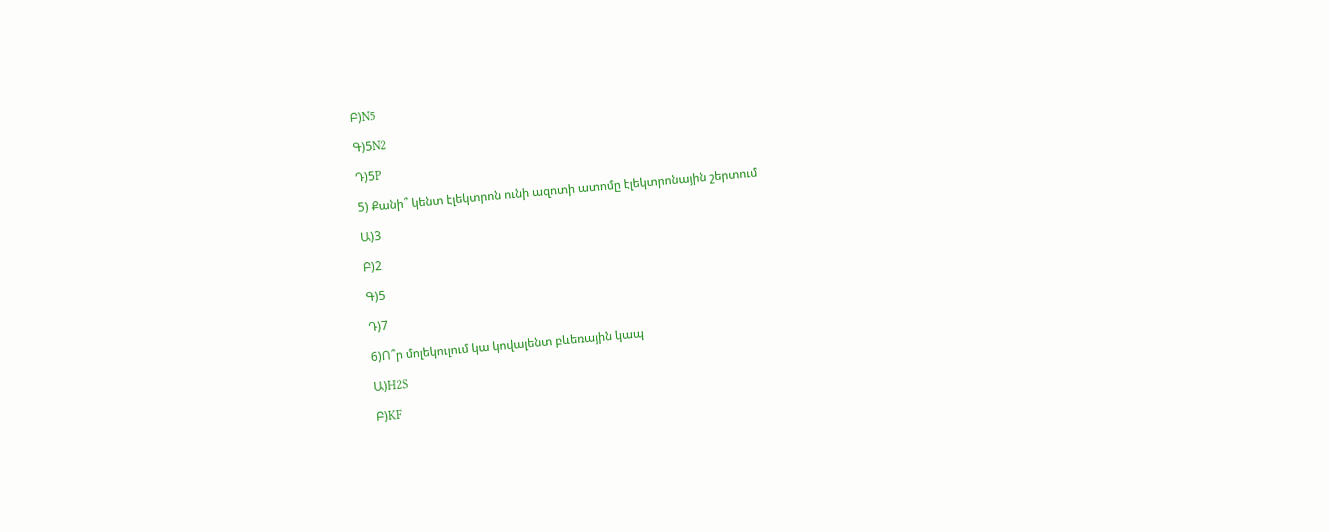Բ)N5

Գ)5N2

Դ)5P

5) Քանի՞ կենտ էլեկտրոն ունի ազոտի ատոմը էլեկտրոնային շերտում

Ա)3

Բ)2

Գ)5

Դ)7

6)Ո՞ր մոլեկուլում կա կովալենտ բևեռային կապ

Ա)H2S

Բ)KF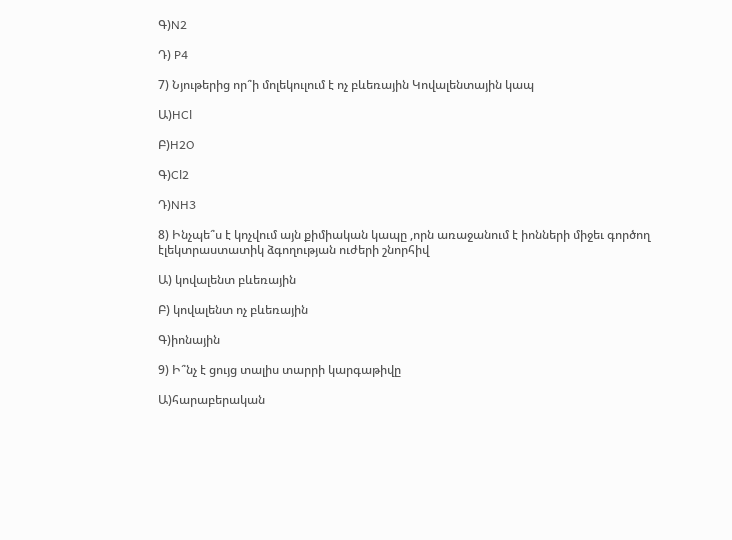Գ)N2

Դ) P4

7) Նյութերից որ՞ի մոլեկուլում է ոչ բևեռային Կովալենտային կապ

Ա)HCl

Բ)H2O

Գ)Cl2

Դ)NH3

8) Ինչպե՞ս է կոչվում այն քիմիական կապը ,որն առաջանում է իոնների միջեւ գործող էլեկտրաստատիկ ձգողության ուժերի շնորհիվ

Ա) կովալենտ բևեռային

Բ) կովալենտ ոչ բևեռային

Գ)իոնային

9) Ի՞նչ է ցույց տալիս տարրի կարգաթիվը

Ա)հարաբերական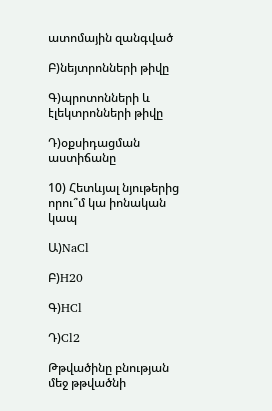ատոմային զանգված

Բ)նեյտրոնների թիվը

Գ)պրոտոնների և էլեկտրոնների թիվը

Դ)օքսիդացման աստիճանը

10) Հետևյալ նյութերից որու՞մ կա իոնական կապ

Ա)NaCl

Բ)H20

Գ)HCl

Դ)Cl2

Թթվածինը բնության մեջ թթվածնի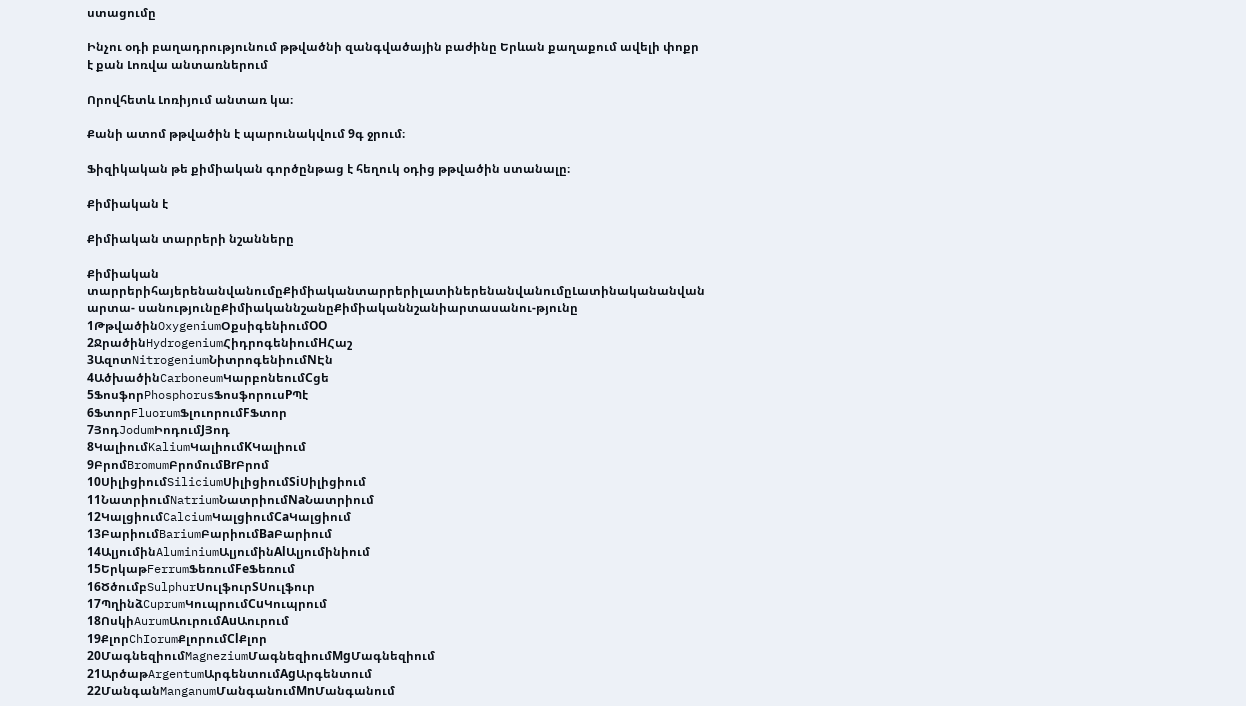ստացումը

Ինչու օդի բաղադրությունում թթվածնի զանգվածային բաժինը Երևան քաղաքում ավելի փոքր է քան Լոռվա անտառներում

Որովհետև Լոռիյում անտառ կա։

Քանի ատոմ թթվածին է պարունակվում 9գ ջրում։

Ֆիզիկական թե քիմիական գործընթաց է հեղուկ օդից թթվածին ստանալը։

Քիմիական է

Քիմիական տարրերի նշանները

Քիմիական տարրերիհայերենանվանումըՔիմիականտարրերիլատիներենանվանումըԼատինականանվան արտա- սանությունըՔիմիականնշանըՔիմիականնշանիարտասանու-թյունը
1ԹթվածինOxygeniumՕքսիգենիումOO
2ՋրածինHydrogeniumՀիդրոգենիումHՀաշ
3ԱզոտNitrogeniumՆիտրոգենիումNԷն
4ԱծխածինCarboneumԿարբոնեումCցե
5ՖոսֆորPhosphorusՖոսֆորուսPՊէ
6ՖտորFluorumՖլուորումFՖտոր
7ՅոդJodumԻոդումJՅոդ
8ԿալիումKaliumԿալիումKԿալիում
9ԲրոմBromumԲրոմումBrԲրոմ
10ՍիլիցիումSiliciumՍիլիցիումSiՍիլիցիում
11ՆատրիումNatriumՆատրիումNaՆատրիում
12ԿալցիումCalciumԿալցիումCaԿալցիում
13ԲարիումBariumԲարիումBaԲարիում
14ԱլյումինAluminiumԱլյումինAlԱլյումինիում
15ԵրկաթFerrumՖեռումFeՖեռում
16ԾծումբSulphurՍուլֆուրSՍուլֆուր
17ՊղինձCuprumԿուպրումCuԿուպրում
18ՈսկիAurumԱուրումAuԱուրում
19ՔլորChIorumՔլորումClՔլոր
20ՄագնեզիումMagneziumՄագնեզիումMgՄագնեզիում
21ԱրծաթArgentumԱրգենտումAgԱրգենտում
22ՄանգանManganumՄանգանումMnՄանգանում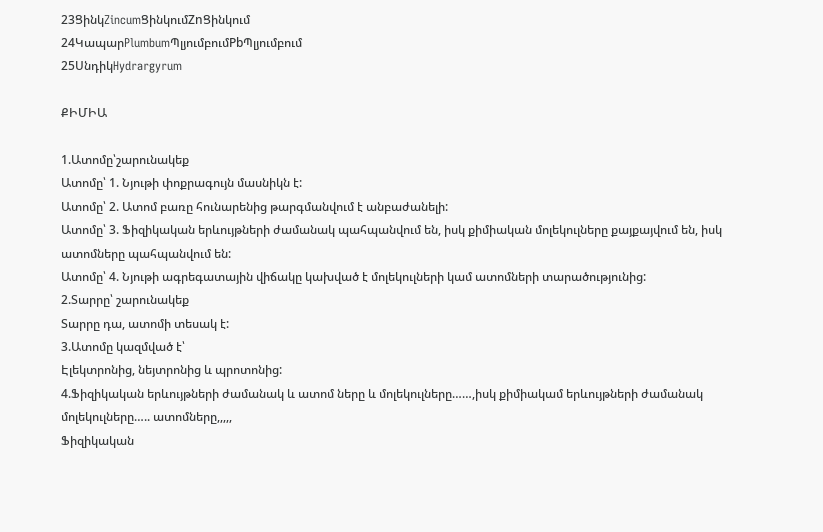23ՑինկZincumՑինկումZnՑինկում
24ԿապարPlumbumՊլյումբումPbՊլյումբում
25ՍնդիկHydrargyrum

ՔԻՄԻԱ

1.Ատոմը՝շարունակեք
Ատոմը՝ 1. Նյութի փոքրագույն մասնիկն է:
Ատոմը՝ 2. Ատոմ բառը հունարենից թարգմանվում է անբաժանելի:
Ատոմը՝ 3. Ֆիզիկական երևույթների ժամանակ պահպանվում են, իսկ քիմիական մոլեկուլները քայքայվում են, իսկ ատոմները պահպանվում են:
Ատոմը՝ 4. Նյութի ագրեգատային վիճակը կախված է մոլեկուլների կամ ատոմների տարածությունից:
2.Տարրը՝ շարունակեք
Տարրը դա, ատոմի տեսակ է:
3.Ատոմը կազմված է՝
Էլեկտրոնից, նեյտրոնից և պրոտոնից:
4.Ֆիզիկական երևույթների ժամանակ և ատոմ ները և մոլեկուլները……,իսկ քիմիակամ երևույթների ժամանակ մոլեկուլները….. ատոմները,,,,,
Ֆիզիկական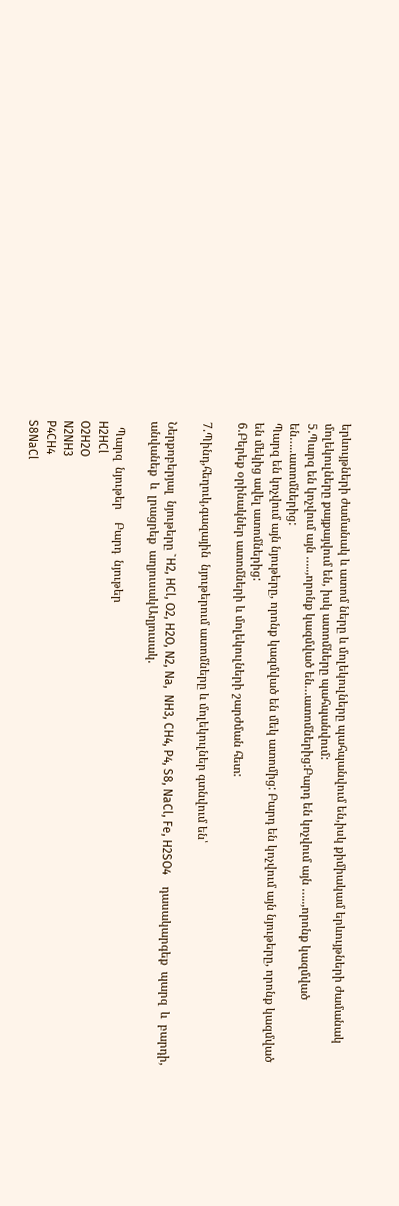երևույթների ժամանակ և ատոմ ները և մոլեկուլները պահպանվում են,իսկ քիմիակամ երևույթների ժամանակ մոլեկուլները քայքայվում են, իսկ ատոմները պահպանվում:
5.Պարզ են կոչվում այն …..,որոնք կազմված են…ատոմներից:Բարդ են կոչվում այն …..,որոնք կազմված են…..ատոմներից:
Պարզ են կոչվում այն նյութերը, որոնք կազմված են մեկ ատոմից: Բարդ են կոչվում այն նյութերը, որոնք կազմված են մեկից ավել ատոմներից:
6.Բերեք օրինակներ ատոմների և մոլեկուլների շարժման հետ:

7.Պինդ,հեղուկ,գազային  նյութերում ատոմները և մոլեկուլներ գտնվում են՝

Ներքոբերյալ  նյութերը `H2, HCl, O2, H2O, N2, Na,  NH3, CH4, P4, S8, NaCl, Fe, H2SO4    դասակարգեք  պարզ  և  բարդի, անվանեք  և  լրացրեք  աղյուսակԱղյուսակ.

  Պարզ  նյութեր    Բարդ  նյութեր
H2HCl
O2H2O
N2NH3
P4CH4
S8NaCl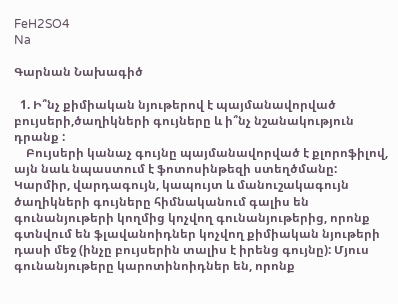FeH2SO4
Na

Գարնան Նախագիծ

  1. Ի՞նչ քիմիական նյութերով է պայմանավորված բույսերի,ծաղիկների գույները և ի՞նչ նշանակություն դրանք :
    Բույսերի կանաչ գույնը պայմանավորված է քլորոֆիլով, այն նաև նպաստում է ֆոտոսինթեզի ստեղծմանը: Կարմիր, վարդագույն, կապույտ և մանուշակագույն ծաղիկների գույները հիմնականում գալիս են գունանյութերի կողմից կոչվող գունանյութերից, որոնք գտնվում են ֆլավանոիդներ կոչվող քիմիական նյութերի դասի մեջ (ինչը բույսերին տալիս է իրենց գույնը): Մյուս գունանյութերը կարոտինոիդներ են, որոնք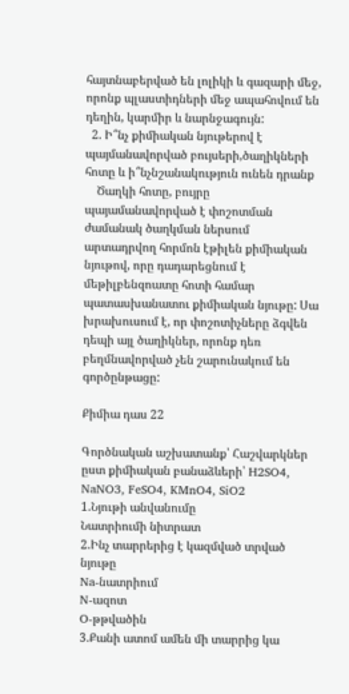հայտնաբերված են լոլիկի և գազարի մեջ, որոնք պլաստիդների մեջ ապահովում են դեղին, կարմիր և նարնջագույն:
  2. Ի՞նչ քիմիական նյութերով է պայմանավորված բույսերի,ծաղիկների հոտը և ի՞նչնշանակություն ունեն դրանք
    Ծաղկի հոտը, բույրը պայամանավորված է փոշոտման ժամանակ ծաղկման ներսում արտադրվող հորմոն էթիլեն քիմիական նյութով, որը դադարեցնում է մեթիլբենզոատը հոտի համար պատասխանատու քիմիական նյութը: Սա խրախուսում է, որ փոշոտիչները ձգվեն դեպի այլ ծաղիկներ, որոնք դեռ բեղմնավորված չեն շարունակում են գործընթացը:

Քիմիա դաս 22

Գործնական աշխատանք՝ Հաշվարկներ ըստ քիմիական բանաձևերի՝ H2SO4, NaNO3, FeSO4, KMnO4, SiO2
1.Նյութի անվանումը
Նատրիումի նիտրատ
2.Ինչ տարրերից է կազմված տրված նյութը
Na-նատրիում
N-ազոտ
O-թթվածին
3.Քանի ատոմ ամեն մի տարրից կա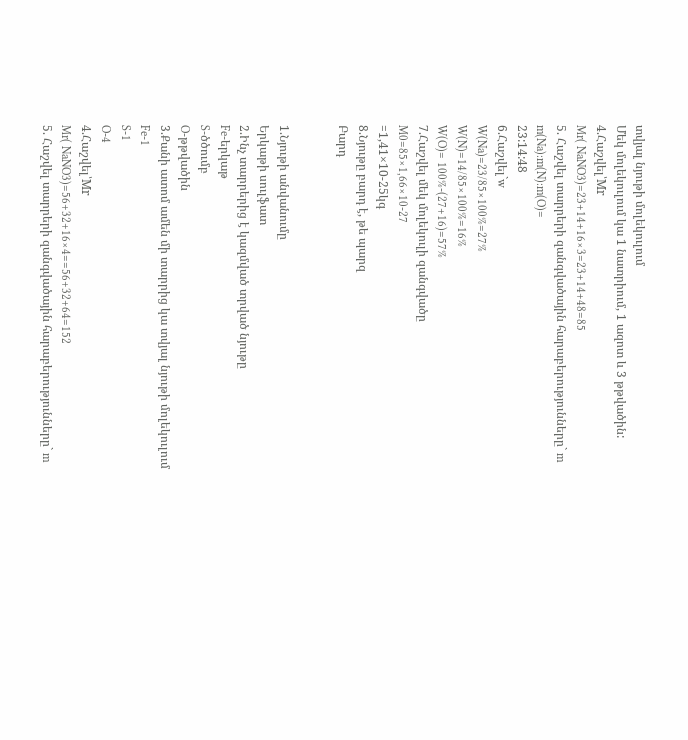տվյալ նյութի մոլեկուլում
Մեկ մոլեկուլում կա 1 նատրիում, 1 ազոտ և 3 թթվածին:
4.Հաշվել՝Mr
Mr( NaNO3)=23+14+16×3=23+14+48=85
5. Հաշվել տարրերի զանգվածային հարաբերությունները` m
m(Na):m(N):m(O)=
23:14:48
6.Հաշվել`w
W(Na)=23/85×100%=27%
W(N)=14/85×100%=16%
W(O)= 100%-(27+16)=57%
7.Հաշվել մեկ մոլեկուլի զանգվածը
M0=85×1,66×10-27
=1,41×10-25կգ
8.Նյութը բարդ է, թե պարզ
Բարդ


1.Նյութի անվանումը
Երկաթի սուլֆատ
2.Ինչ տարրերից է կազմված տրված նյութը
Fe-երկաթ
S-ծծումբ
O-թթվածին
3.Քանի ատոմ ամեն մի տարրից կա տվյալ նյութի մոլեկուլում
Fe-1
S-1
O-4
4.Հաշվել՝Mr
Mr( NaNO3)=56+32+16×4==56+32+64=152
5. Հաշվել տարրերի զանգվածային հարաբերությունները` m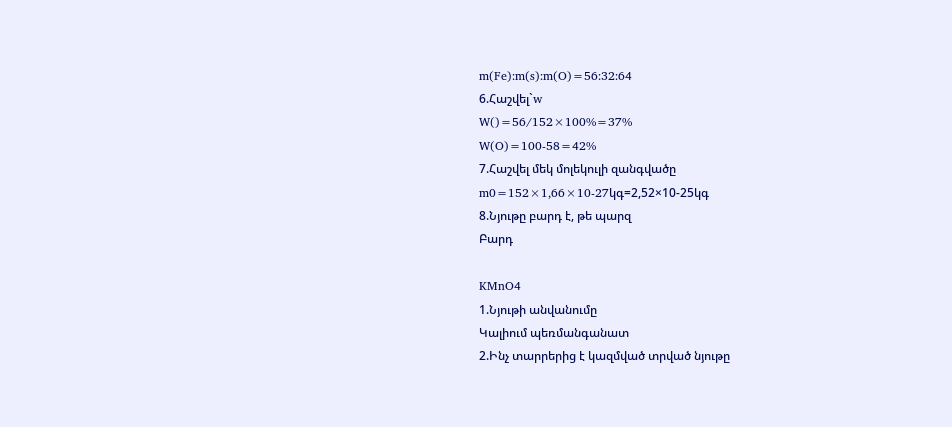m(Fe):m(s):m(O)=56:32:64
6.Հաշվել`w
W()=56/152×100%=37%
W(O)=100-58=42%
7.Հաշվել մեկ մոլեկուլի զանգվածը
m0=152×1,66×10-27կգ=2,52×10-25կգ
8.Նյութը բարդ է, թե պարզ
Բարդ

KMnO4
1.Նյութի անվանումը
Կալիում պեռմանգանատ
2.Ինչ տարրերից է կազմված տրված նյութը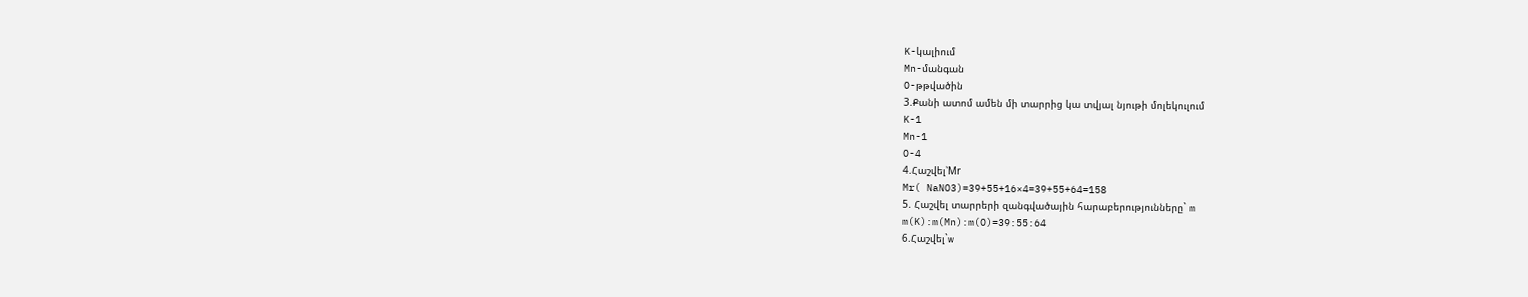K-կալիում
Mn-մանգան
O-թթվածին
3.Քանի ատոմ ամեն մի տարրից կա տվյալ նյութի մոլեկուլում
K-1
Mn-1
O-4
4.Հաշվել՝Mr
Mr( NaNO3)=39+55+16×4=39+55+64=158
5. Հաշվել տարրերի զանգվածային հարաբերությունները` m
m(K):m(Mn):m(O)=39:55:64
6.Հաշվել`w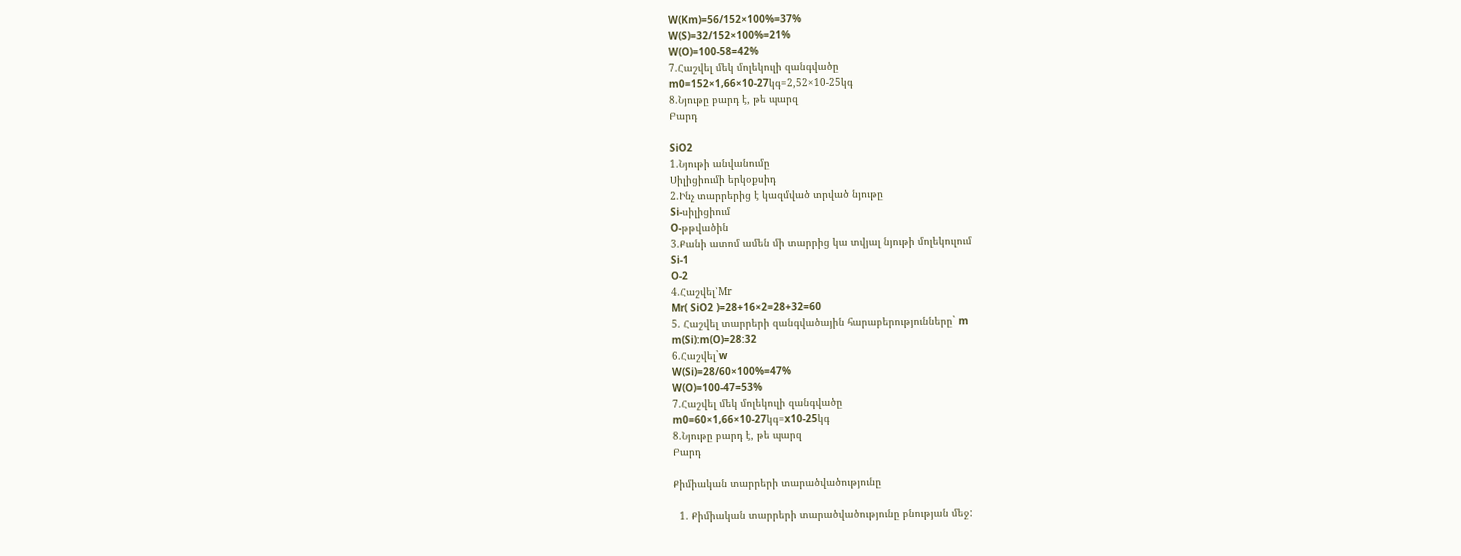W(Km)=56/152×100%=37%
W(S)=32/152×100%=21%
W(O)=100-58=42%
7.Հաշվել մեկ մոլեկուլի զանգվածը
m0=152×1,66×10-27կգ=2,52×10-25կգ
8.Նյութը բարդ է, թե պարզ
Բարդ

SiO2
1.Նյութի անվանումը
Սիլիցիումի երկօքսիդ
2.Ինչ տարրերից է կազմված տրված նյութը
Si-սիլիցիում
O-թթվածին
3.Քանի ատոմ ամեն մի տարրից կա տվյալ նյութի մոլեկուլում
Si-1
O-2
4.Հաշվել՝Mr
Mr( SiO2 )=28+16×2=28+32=60
5. Հաշվել տարրերի զանգվածային հարաբերությունները` m
m(Si):m(O)=28:32
6.Հաշվել`w
W(Si)=28/60×100%=47%
W(O)=100-47=53%
7.Հաշվել մեկ մոլեկուլի զանգվածը
m0=60×1,66×10-27կգ=x10-25կգ
8.Նյութը բարդ է, թե պարզ
Բարդ

Քիմիական տարրերի տարածվածությունը

  1. Քիմիական տարրերի տարածվածությունը բնության մեջ: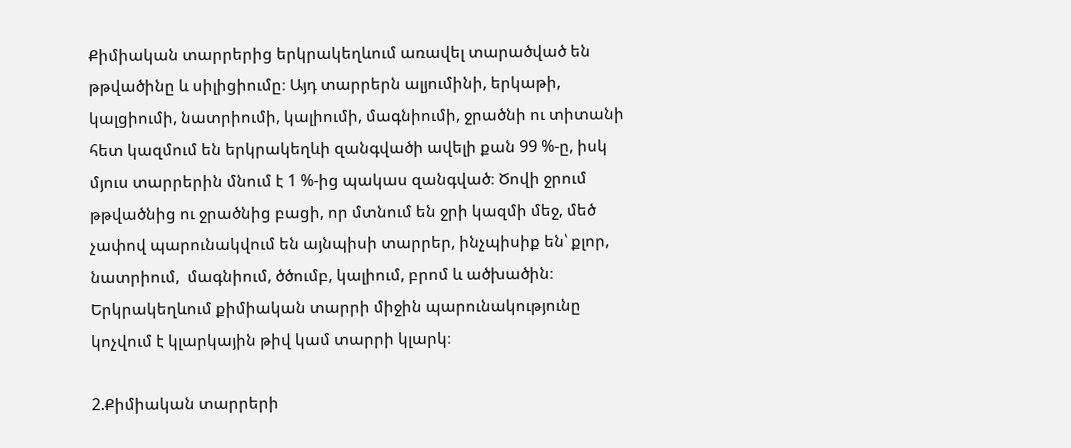Քիմիական տարրերից երկրակեղևում առավել տարածված են թթվածինը և սիլիցիումը։ Այդ տարրերն ալյումինի, երկաթի, կալցիումի, նատրիումի, կալիումի, մագնիումի, ջրածնի ու տիտանի հետ կազմում են երկրակեղևի զանգվածի ավելի քան 99 %-ը, իսկ մյուս տարրերին մնում է 1 %-ից պակաս զանգված։ Ծովի ջրում թթվածնից ու ջրածնից բացի, որ մտնում են ջրի կազմի մեջ, մեծ չափով պարունակվում են այնպիսի տարրեր, ինչպիսիք են՝ քլոր,  նատրիում,  մագնիում, ծծումբ, կալիում, բրոմ և ածխածին։ Երկրակեղևում քիմիական տարրի միջին պարունակությունը կոչվում է կլարկային թիվ կամ տարրի կլարկ։

2.Քիմիական տարրերի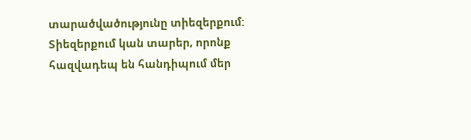տարածվածությունը տիեզերքում:
Տիեզերքում կան տարեր, որոնք հազվադեպ են հանդիպում մեր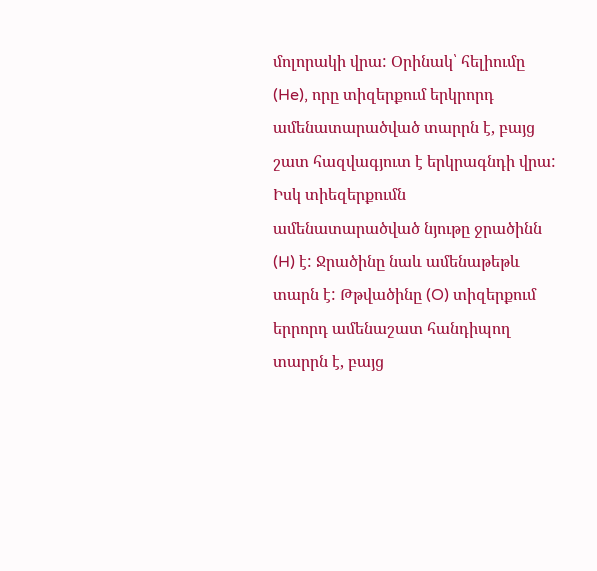մոլորակի վրա: Օրինակ՝ հելիումը (He), որը տիզերքում երկրորդ ամենատարածված տարրն է, բայց շատ հազվագյուտ է երկրագնդի վրա: Իսկ տիեզերքումն ամենատարածված նյութը ջրածինն (H) է: Ջրածինը նաև ամենաթեթև տարն է: Թթվածինը (O) տիզերքում երրորդ ամենաշատ հանդիպող տարրն է, բայց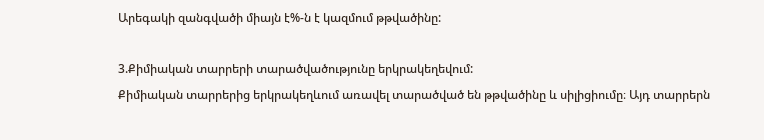Արեգակի զանգվածի միայն է%-ն է կազմում թթվածինը:

3.Քիմիական տարրերի տարածվածությունը երկրակեղեվում:
Քիմիական տարրերից երկրակեղևում առավել տարածված են թթվածինը և սիլիցիումը։ Այդ տարրերն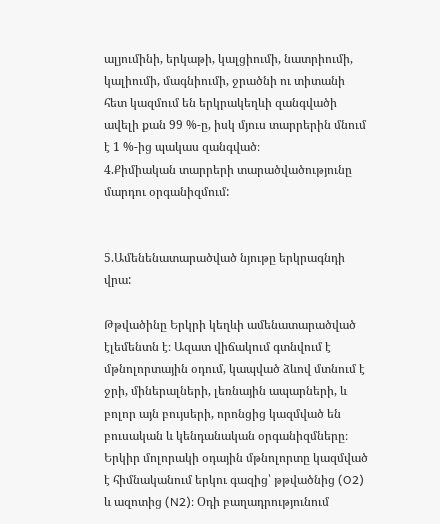ալյումինի, երկաթի, կալցիումի, նատրիումի, կալիումի, մագնիումի, ջրածնի ու տիտանի հետ կազմում են երկրակեղևի զանգվածի ավելի քան 99 %-ը, իսկ մյուս տարրերին մնում է 1 %-ից պակաս զանգված։
4.Քիմիական տարրերի տարածվածությունը մարդու օրգանիզմում:


5.Ամենենատարածված նյութը երկրագնդի վրա:

Թթվածինը Երկրի կեղևի ամենատարածված էլեմենտն է։ Ազատ վիճակում գտնվում է մթնոլորտային օդում, կապված ձևով մտնում է ջրի, միներալների, լեռնային ապարների, և բոլոր այն բույսերի, որոնցից կազմված են բուսական և կենդանական օրգանիզմները։ Երկիր մոլորակի օդային մթնոլորտը կազմված է հիմնականում երկու գազից՝ թթվածնից (O2) և ազոտից (N2)։ Օդի բաղադրությունում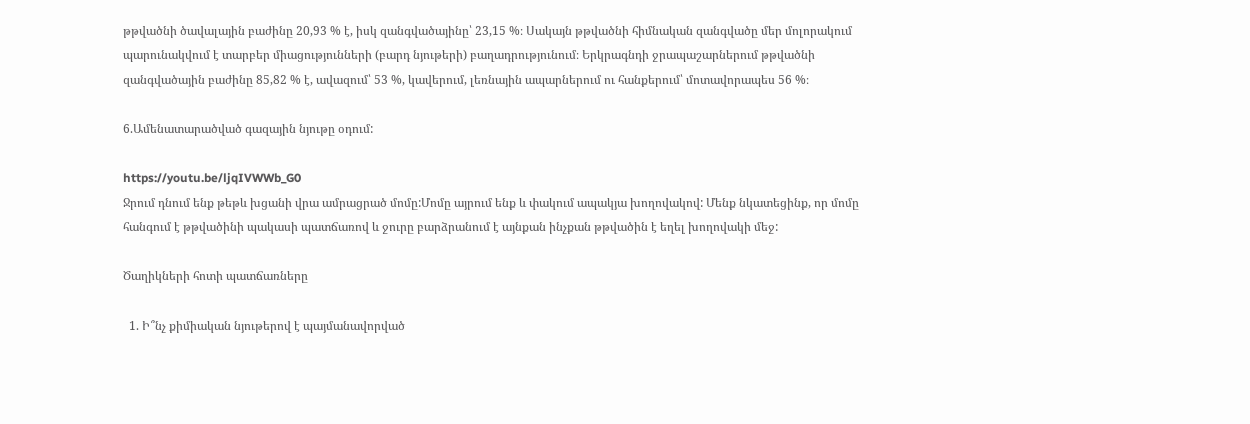թթվածնի ծավալային բաժինը 20,93 % է, իսկ զանգվածայինը՝ 23,15 %։ Սակայն թթվածնի հիմնական զանգվածը մեր մոլորակում պարունակվում է տարբեր միացությունների (բարդ նյութերի) բաղադրությունում։ Երկրագնդի ջրապաշարներում թթվածնի զանգվածային բաժինը 85,82 % է, ավազում՝ 53 %, կավերում, լեռնային ապարներում ու հանքերում՝ մոտավորապես 56 %։

6.Ամենատարածված գազային նյութը օդում:

https://youtu.be/ljqIVWWb_G0
Ջրում դնում ենք թեթև խցանի վրա ամրացրած մոմը:Մոմը այրում ենք և փակում ապակյա խողովակով: Մենք նկատեցինք, որ մոմը հանգում է թթվածինի պակասի պատճառով և ջուրը բարձրանում է այնքան ինչքան թթվածին է եղել խողովակի մեջ:

Ծաղիկների հոտի պատճառները

  1. Ի՞նչ քիմիական նյութերով է պայմանավորված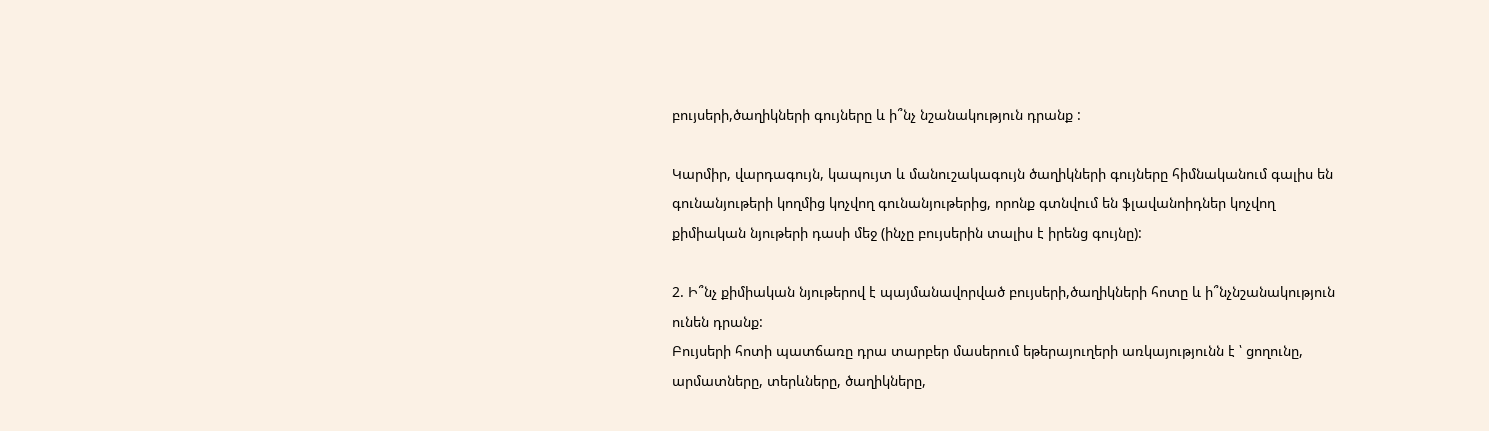բույսերի,ծաղիկների գույները և ի՞նչ նշանակություն դրանք :

Կարմիր, վարդագույն, կապույտ և մանուշակագույն ծաղիկների գույները հիմնականում գալիս են գունանյութերի կողմից կոչվող գունանյութերից, որոնք գտնվում են ֆլավանոիդներ կոչվող քիմիական նյութերի դասի մեջ (ինչը բույսերին տալիս է իրենց գույնը):

2. Ի՞նչ քիմիական նյութերով է պայմանավորված բույսերի,ծաղիկների հոտը և ի՞նչնշանակություն ունեն դրանք:
Բույսերի հոտի պատճառը դրա տարբեր մասերում եթերայուղերի առկայությունն է ՝ ցողունը, արմատները, տերևները, ծաղիկները,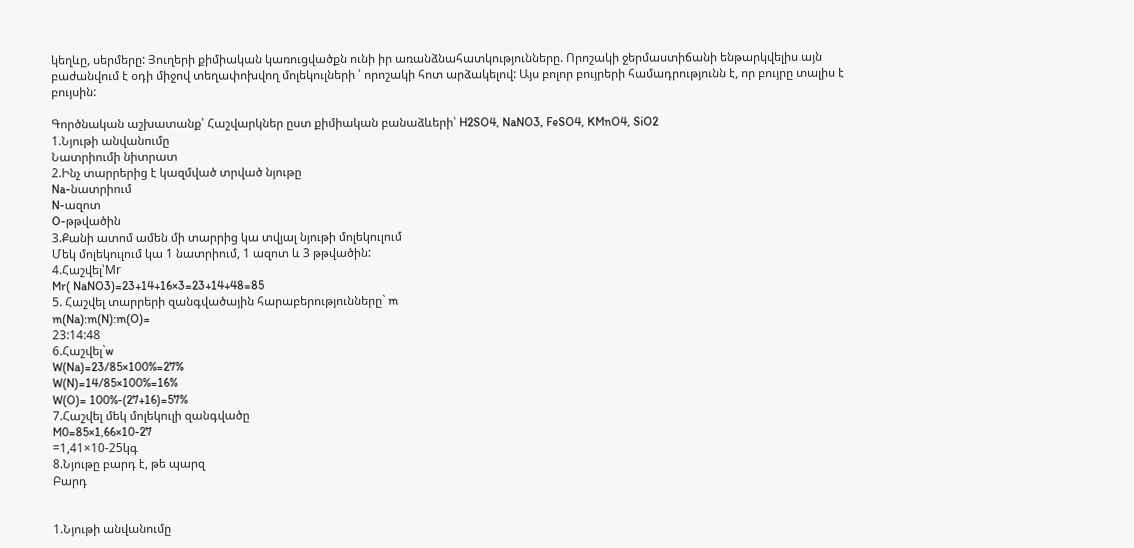կեղևը, սերմերը: Յուղերի քիմիական կառուցվածքն ունի իր առանձնահատկությունները. Որոշակի ջերմաստիճանի ենթարկվելիս այն բաժանվում է օդի միջով տեղափոխվող մոլեկուլների ՝ որոշակի հոտ արձակելով: Այս բոլոր բույրերի համադրությունն է, որ բույրը տալիս է բույսին:

Գործնական աշխատանք՝ Հաշվարկներ ըստ քիմիական բանաձևերի՝ H2SO4, NaNO3, FeSO4, KMnO4, SiO2
1.Նյութի անվանումը
Նատրիումի նիտրատ
2.Ինչ տարրերից է կազմված տրված նյութը
Na-նատրիում
N-ազոտ
O-թթվածին
3.Քանի ատոմ ամեն մի տարրից կա տվյալ նյութի մոլեկուլում
Մեկ մոլեկուլում կա 1 նատրիում, 1 ազոտ և 3 թթվածին:
4.Հաշվել՝Mr
Mr( NaNO3)=23+14+16×3=23+14+48=85
5. Հաշվել տարրերի զանգվածային հարաբերությունները` m
m(Na):m(N):m(O)=
23:14:48
6.Հաշվել`w
W(Na)=23/85×100%=27%
W(N)=14/85×100%=16%
W(O)= 100%-(27+16)=57%
7.Հաշվել մեկ մոլեկուլի զանգվածը
M0=85×1,66×10-27
=1,41×10-25կգ
8.Նյութը բարդ է, թե պարզ
Բարդ


1.Նյութի անվանումը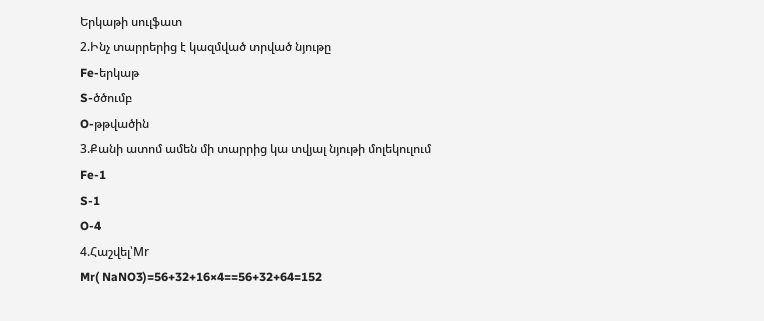Երկաթի սուլֆատ
2.Ինչ տարրերից է կազմված տրված նյութը
Fe-երկաթ
S-ծծումբ
O-թթվածին
3.Քանի ատոմ ամեն մի տարրից կա տվյալ նյութի մոլեկուլում
Fe-1
S-1
O-4
4.Հաշվել՝Mr
Mr( NaNO3)=56+32+16×4==56+32+64=152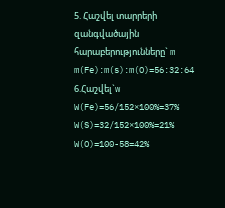5. Հաշվել տարրերի զանգվածային հարաբերությունները` m
m(Fe):m(s):m(O)=56:32:64
6.Հաշվել`w
W(Fe)=56/152×100%=37%
W(S)=32/152×100%=21%
W(O)=100-58=42%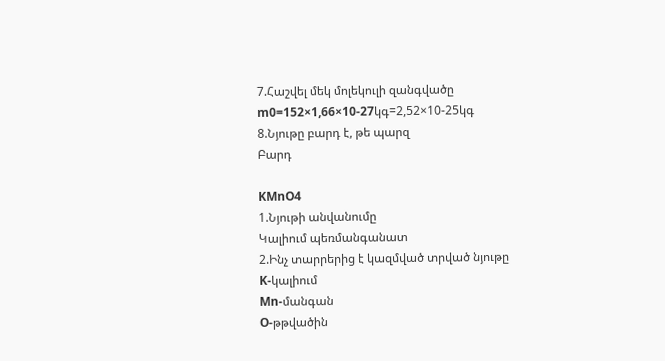7.Հաշվել մեկ մոլեկուլի զանգվածը
m0=152×1,66×10-27կգ=2,52×10-25կգ
8.Նյութը բարդ է, թե պարզ
Բարդ

KMnO4
1.Նյութի անվանումը
Կալիում պեռմանգանատ
2.Ինչ տարրերից է կազմված տրված նյութը
K-կալիում
Mn-մանգան
O-թթվածին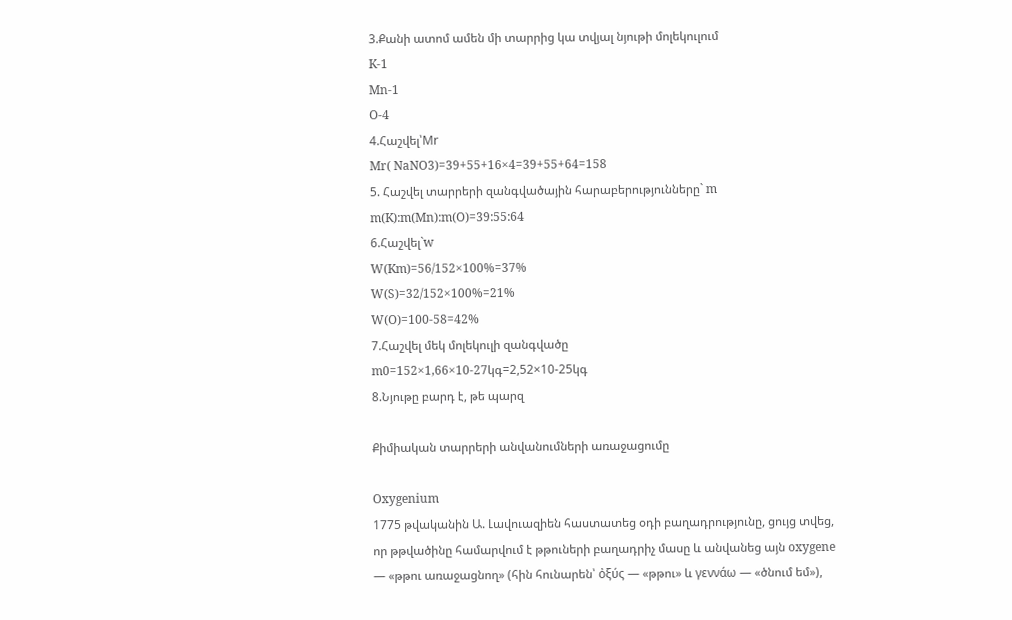3.Քանի ատոմ ամեն մի տարրից կա տվյալ նյութի մոլեկուլում
K-1
Mn-1
O-4
4.Հաշվել՝Mr
Mr( NaNO3)=39+55+16×4=39+55+64=158
5. Հաշվել տարրերի զանգվածային հարաբերությունները` m
m(K):m(Mn):m(O)=39:55:64
6.Հաշվել`w
W(Km)=56/152×100%=37%
W(S)=32/152×100%=21%
W(O)=100-58=42%
7.Հաշվել մեկ մոլեկուլի զանգվածը
m0=152×1,66×10-27կգ=2,52×10-25կգ
8.Նյութը բարդ է, թե պարզ

Քիմիական տարրերի անվանումների առաջացումը

Oxygenium
1775 թվականին Ա. Լավուազիեն հաստատեց օդի բաղադրությունը, ցույց տվեց, որ թթվածինը համարվում է թթուների բաղադրիչ մասը և անվանեց այն oxygene — «թթու առաջացնող» (հին հունարեն՝ ὀξύς — «թթու» և γεννάω — «ծնում եմ»),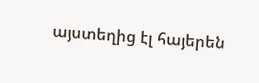այստեղից էլ հայերեն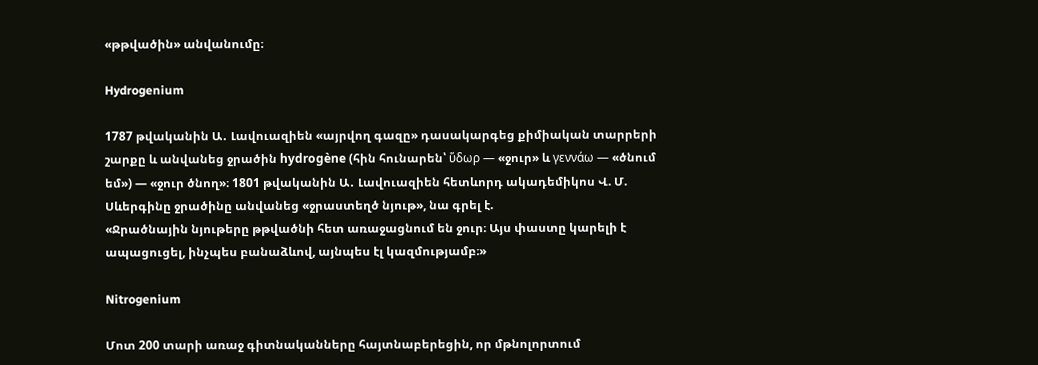«թթվածին» անվանումը։

Hydrogenium

1787 թվականին Ա․ Լավուազիեն «այրվող գազը» դասակարգեց քիմիական տարրերի շարքը և անվանեց ջրածին hydrogène (հին հունարեն՝ ὕδωρ — «ջուր» և γεννάω — «ծնում եմ») — «ջուր ծնող»։ 1801 թվականին Ա․ Լավուազիեն հետևորդ ակադեմիկոս Վ. Մ. Սևերգինը ջրածինը անվանեց «ջրաստեղծ նյութ», նա գրել է.
«Ջրածնային նյութերը թթվածնի հետ առաջացնում են ջուր։ Այս փաստը կարելի է ապացուցել, ինչպես բանաձևով, այնպես էլ կազմությամբ։»

Nitrogenium

Մոտ 200 տարի առաջ գիտնականները հայտնաբերեցին, որ մթնոլորտում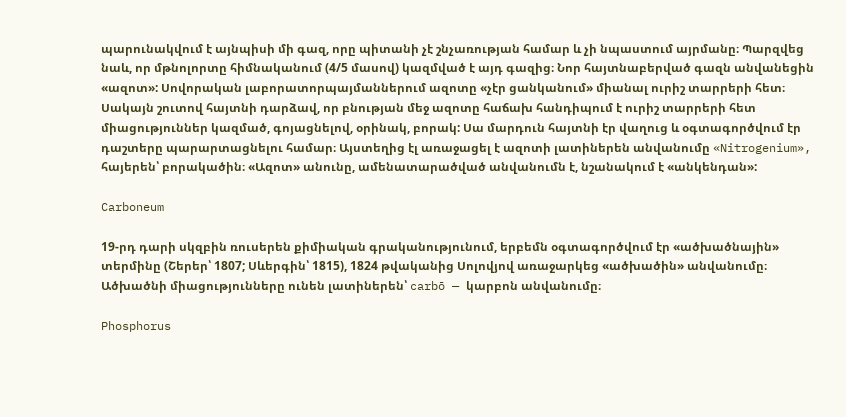պարունակվում է այնպիսի մի գազ, որը պիտանի չէ շնչառության համար և չի նպաստում այրմանը։ Պարզվեց նաև, որ մթնոլորտը հիմնականում (4/5 մասով) կազմված է այդ գազից։ Նոր հայտնաբերված գազն անվանեցին «ազոտ»: Սովորական լաբորատորպայմաններում ազոտը «չէր ցանկանում» միանալ ուրիշ տարրերի հետ։ Սակայն շուտով հայտնի դարձավ, որ բնության մեջ ազոտը հաճախ հանդիպում է ուրիշ տարրերի հետ միացություններ կազմած, գոյացնելով, օրինակ, բորակ: Սա մարդուն հայտնի էր վաղուց և օգտագործվում էր դաշտերը պարարտացնելու համար։ Այստեղից էլ առաջացել է ազոտի լատիներեն անվանումը «Nitrogenium», հայերեն՝ բորակածին։ «Ազոտ» անունը, ամենատարածված անվանումն է, նշանակում է «անկենդան»:

Carboneum

19-րդ դարի սկզբին ռուսերեն քիմիական գրականությունում, երբեմն օգտագործվում էր «ածխածնային» տերմինը (Շերեր՝ 1807; Սևերգին՝ 1815), 1824 թվականից Սոլովյով առաջարկեց «ածխածին» անվանումը։ Ածխածնի միացությունները ունեն լատիներեն՝ carbō — կարբոն անվանումը։

Phosphorus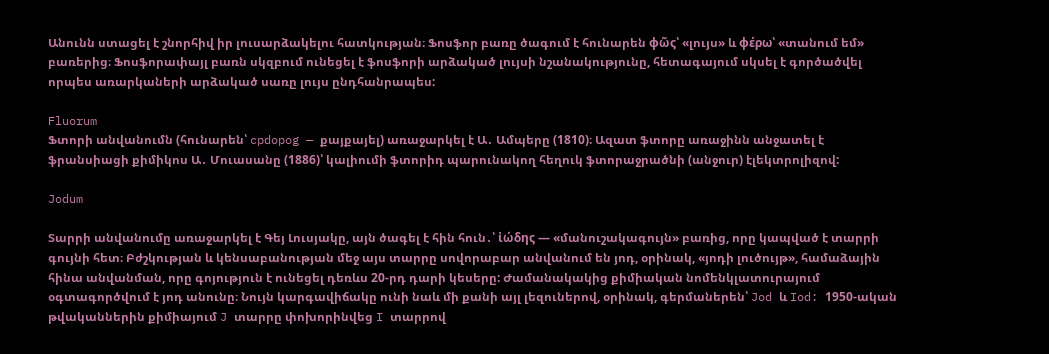Անունն ստացել է շնորհիվ իր լուսարձակելու հատկության։ Ֆոսֆոր բառը ծագում է հունարեն φῶς՝ «լույս» և φέρω՝ «տանում եմ» բառերից։ Ֆոսֆորափայլ բառն սկզբում ունեցել է ֆոսֆորի արձակած լույսի նշանակությունը, հետագայում սկսել է գործածվել որպես առարկաների արձակած սառը լույս ընդհանրապես:

Fluorum
Ֆտորի անվանումն (հունարեն՝ cpdopog — քայքայել) առաջարկել է Ա․ Ամպերը (1810)։ Ազատ ֆտորը առաջինն անջատել է ֆրանսիացի քիմիկոս Ա․ Մուասանը (1886)՝ կալիումի ֆտորիդ պարունակող հեղուկ ֆտորաջրածնի (անջուր) էլեկտրոլիզով:

Jodum

Տարրի անվանումը առաջարկել է Գեյ Լուսյակը, այն ծագել է հին հուն․՝ ἰώδης — «մանուշակագույն» բառից, որը կապված է տարրի գույնի հետ։ Բժշկության և կենսաբանության մեջ այս տարրը սովորաբար անվանում են յոդ, օրինակ, «յոդի լուծույթ», համաձային հինա անվանման, որը գոյություն է ունեցել դեռևս 20-րդ դարի կեսերը: Ժամանակակից քիմիական նոմենկլատուրայում օգտագործվում է յոդ անունը։ Նույն կարգավիճակը ունի նաև մի քանի այլ լեզուներով, օրինակ, գերմաներեն՝ Jod և Iod: 1950-ական թվականներին քիմիայում J տարրը փոխորինվեց I տարրով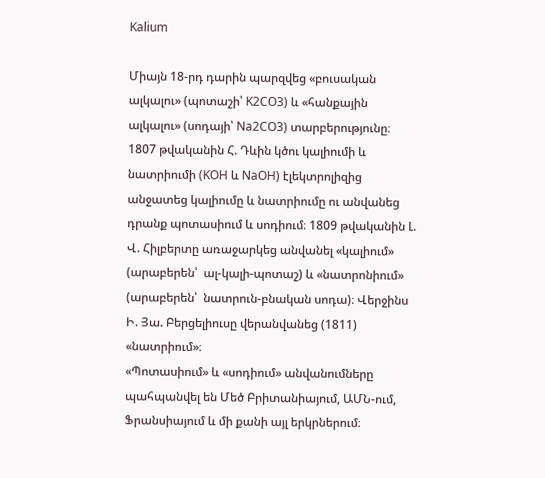Kalium

Միայն 18-րդ դարին պարզվեց «բուսական ալկալու» (պոտաշի՝ K2CO3) և «հանքային ալկալու» (սոդայի՝ Na2CO3) տարբերությունը։ 1807 թվականին Հ. Դևին կծու կալիումի և նատրիումի (KOH և NaOH) էլեկտրոլիզից անջատեց կալիումը և նատրիումը ու անվանեց դրանք պոտասիում և սոդիում։ 1809 թվականին Լ. Վ. Հիլբերտը առաջարկեց անվանել «կալիում» (արաբերեն՝  ալ-կալի-պոտաշ) և «նատրոնիում» (արաբերեն՝  նատրուն-բնական սոդա)։ Վերջինս Ի. Յա. Բերցելիուսը վերանվանեց (1811) «նատրիում»։
«Պոտասիում» և «սոդիում» անվանումները պահպանվել են Մեծ Բրիտանիայում, ԱՄՆ-ում, Ֆրանսիայում և մի քանի այլ երկրներում։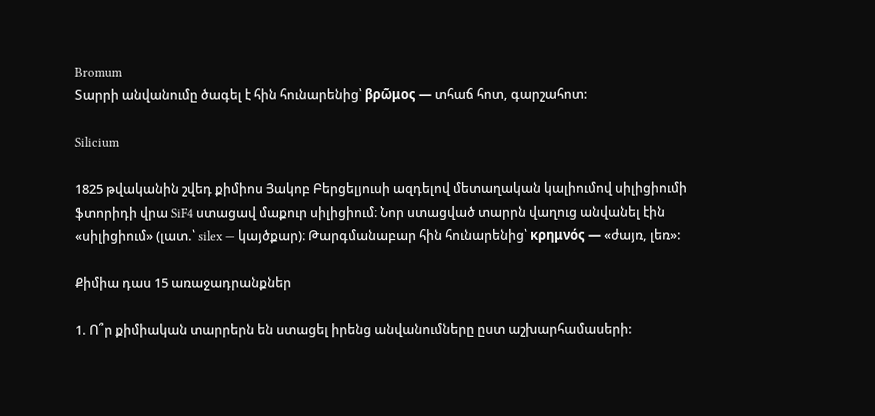Bromum
Տարրի անվանումը ծագել է հին հունարենից՝ βρῶμος — տհաճ հոտ, գարշահոտ:

Silicium

1825 թվականին շվեդ քիմիոս Յակոբ Բերցելյուսի ազդելով մետաղական կալիումով սիլիցիումի ֆտորիդի վրա SiF4 ստացավ մաքուր սիլիցիում։ Նոր ստացված տարրն վաղուց անվանել էին «սիլիցիում» (լատ.՝ silex — կայծքար)։ Թարգմանաբար հին հունարենից՝ κρημνός — «ժայռ, լեռ»:

Քիմիա դաս 15 առաջադրանքներ

1. Ո՞ր քիմիական տարրերն են ստացել իրենց անվանումները ըստ աշխարհամասերի: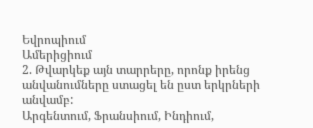Եվրոպիում
Ամերիցիում
2. Թվարկեք այն տարրերը, որոնք իրենց անվանումները ստացել են ըստ երկրների անվամբ:
Արգենտում, Ֆրանսիում, Ինդիում,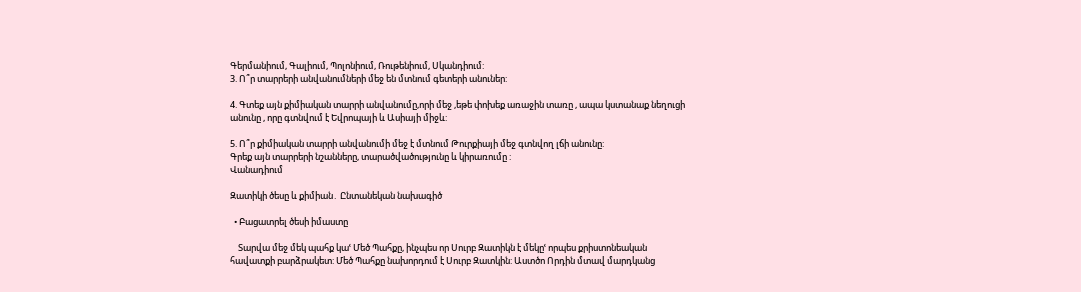Գերմանիում, Գալիում, Պոլոնիում, Ռութենիում, Սկանդիում:
3. Ո՞ր տարրերի անվանումների մեջ են մտնում գետերի անուներ:

4. Գտեք այն քիմիական տարրի անվանումը,որի մեջ ,եթե փոխեք առաջին տառը , ապա կստանաք նեղուցի անունը , որը գտնվում է Եվրոպայի և Ասիայի միջև:

5. Ո՞ր քիմիական տարրի անվանումի մեջ է մտնում Թուրքիայի մեջ գտնվող լճի անունը:
Գրեք այն տարրերի նշանները, տարածվածությունը և կիրառումը :
Վանադիում

Զատիկի ծեսը և քիմիան․ Ընտանեկան նախագիծ

  • Բացատրել ծեսի իմաստը

    Տարվա մեջ մեկ պահք կաՙ Մեծ Պահքը, ինչպես որ Սուրբ Զատիկն է մեկըՙ որպես քրիստոնեական հավատքի բարձրակետ: Մեծ Պահքը նախորդում է Սուրբ Զատկին: Աստծո Որդին մտավ մարդկանց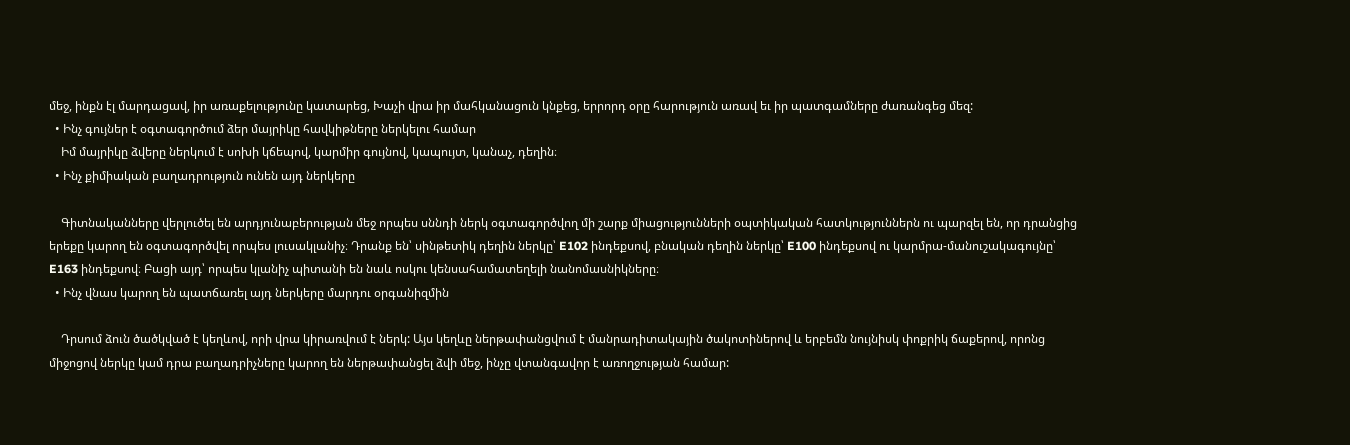մեջ, ինքն էլ մարդացավ, իր առաքելությունը կատարեց, Խաչի վրա իր մահկանացուն կնքեց, երրորդ օրը հարություն առավ եւ իր պատգամները ժառանգեց մեզ:
  • Ինչ գույներ է օգտագործում ձեր մայրիկը հավկիթները ներկելու համար
    Իմ մայրիկը ձվերը ներկում է սոխի կճեպով, կարմիր գույնով, կապույտ, կանաչ, դեղին։
  • Ինչ քիմիական բաղադրություն ունեն այդ ներկերը

    Գիտնականները վերլուծել են արդյունաբերության մեջ որպես սննդի ներկ օգտագործվող մի շարք միացությունների օպտիկական հատկություններն ու պարզել են, որ դրանցից երեքը կարող են օգտագործվել որպես լուսակլանիչ։ Դրանք են՝ սինթետիկ դեղին ներկը՝ E102 ինդեքսով, բնական դեղին ներկը՝ E100 ինդեքսով ու կարմրա-մանուշակագույնը՝ E163 ինդեքսով։ Բացի այդ՝ որպես կլանիչ պիտանի են նաև ոսկու կենսահամատեղելի նանոմասնիկները։
  • Ինչ վնաս կարող են պատճառել այդ ներկերը մարդու օրգանիզմին

    Դրսում ձուն ծածկված է կեղևով, որի վրա կիրառվում է ներկ: Այս կեղևը ներթափանցվում է մանրադիտակային ծակոտիներով և երբեմն նույնիսկ փոքրիկ ճաքերով, որոնց միջոցով ներկը կամ դրա բաղադրիչները կարող են ներթափանցել ձվի մեջ, ինչը վտանգավոր է առողջության համար: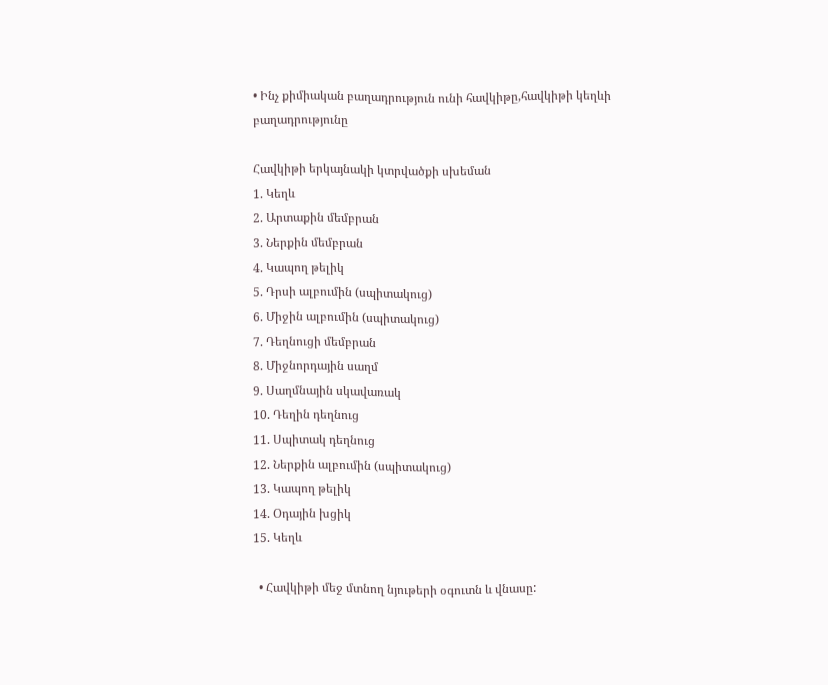• Ինչ քիմիական բաղադրություն ունի հավկիթը,հավկիթի կեղևի բաղադրությունը

Հավկիթի երկայնակի կտրվածքի սխեման
1. Կեղև
2. Արտաքին մեմբրան
3. Ներքին մեմբրան
4. Կապող թելիկ
5. Դրսի ալբումին (սպիտակուց)
6. Միջին ալբումին (սպիտակուց)
7. Դեղնուցի մեմբրան
8. Միջնորդային սաղմ
9. Սաղմնային սկավառակ
10. Դեղին դեղնուց
11. Սպիտակ դեղնուց
12. Ներքին ալբումին (սպիտակուց)
13. Կապող թելիկ
14. Օդային խցիկ
15. Կեղև

  • Հավկիթի մեջ մտնող նյութերի օգուտն և վնասը: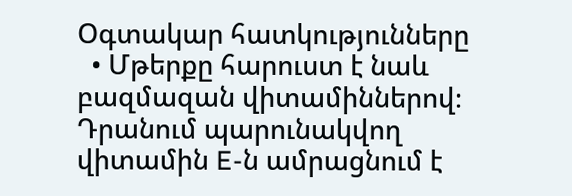Օգտակար հատկությունները
  • Մթերքը հարուստ է նաև բազմազան վիտամիններով։ Դրանում պարունակվող վիտամին E-ն ամրացնում է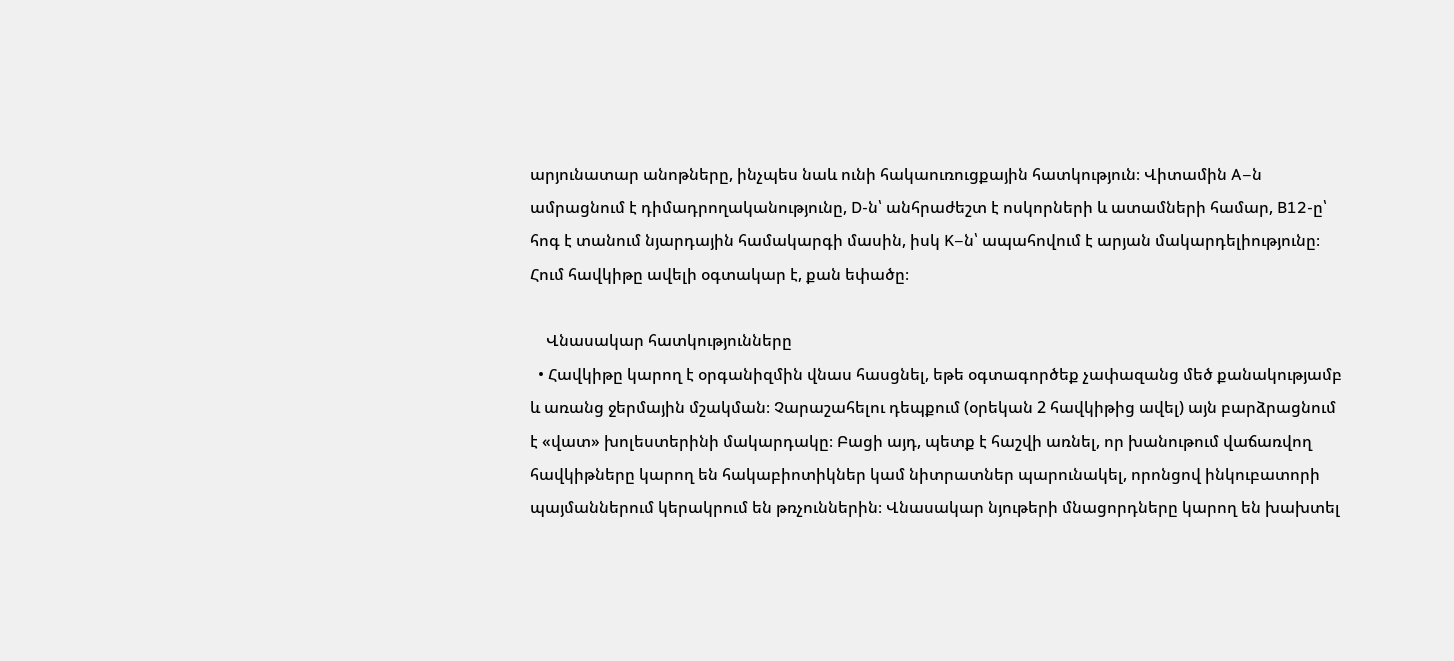արյունատար անոթները, ինչպես նաև ունի հակաուռուցքային հատկություն։ Վիտամին A–ն ամրացնում է դիմադրողականությունը, D-ն՝ անհրաժեշտ է ոսկորների և ատամների համար, B12-ը՝ հոգ է տանում նյարդային համակարգի մասին, իսկ K–ն՝ ապահովում է արյան մակարդելիությունը։ Հում հավկիթը ավելի օգտակար է, քան եփածը։

    Վնասակար հատկությունները
  • Հավկիթը կարող է օրգանիզմին վնաս հասցնել, եթե օգտագործեք չափազանց մեծ քանակությամբ և առանց ջերմային մշակման։ Չարաշահելու դեպքում (օրեկան 2 հավկիթից ավել) այն բարձրացնում է «վատ» խոլեստերինի մակարդակը։ Բացի այդ, պետք է հաշվի առնել, որ խանութում վաճառվող հավկիթները կարող են հակաբիոտիկներ կամ նիտրատներ պարունակել, որոնցով ինկուբատորի պայմաններում կերակրում են թռչուններին։ Վնասակար նյութերի մնացորդները կարող են խախտել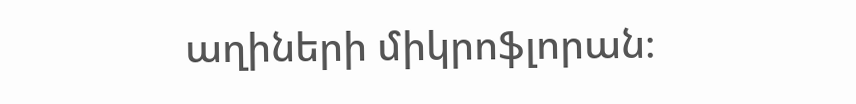աղիների միկրոֆլորան։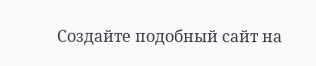Создайте подобный сайт на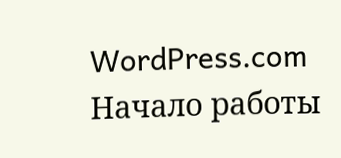WordPress.com
Начало работы